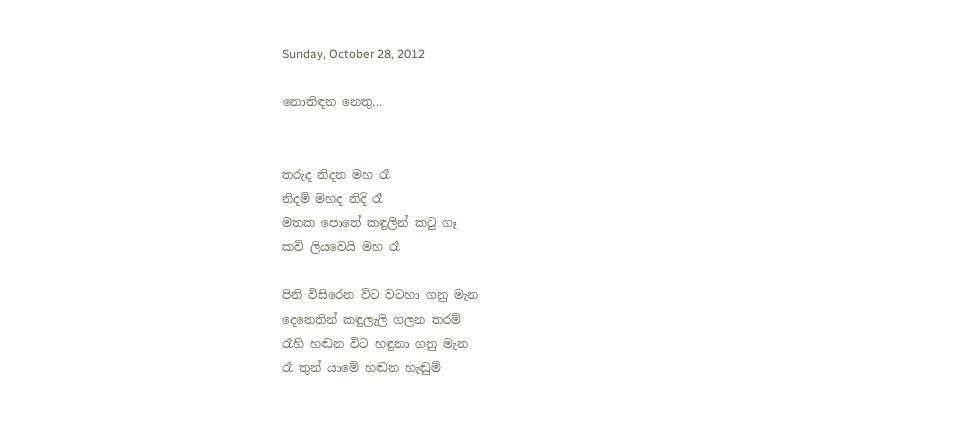Sunday, October 28, 2012

නොනිඳන නෙතු...


තරුද නිදන මහ රෑ
නිදමි මහද නිදි රෑ
මතක පොතේ කඳුලින් කටු ගෑ
කවි ලියවෙයි මහ රෑ

පිනි විසිරෙන විට වටහා ගනු මැන
දෙනෙතින් කඳුලැලි ගලන තරම්
රෑහි හඬන විට හඳුනා ගනු මැන
රෑ තුන් යාමේ හඬන හැඬුම්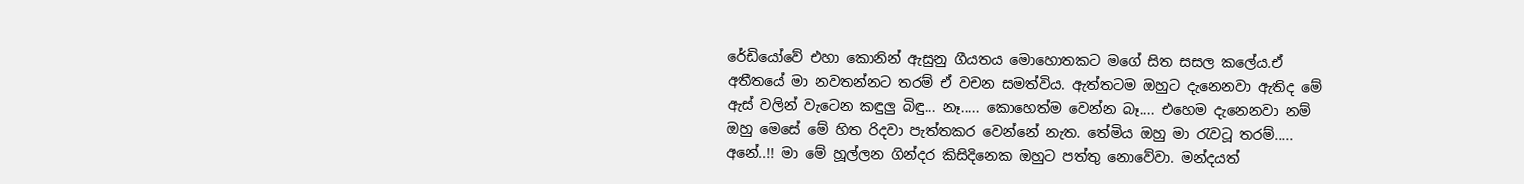රේඩියෝවේ එහා කොනින් ඇසුනු ගීයතය මොහොතකට මගේ සිත සසල කලේය.ඒ අතීතයේ මා නවතන්නට තරම් ඒ වචන සමත්විය. ඇත්තටම ඔහුට දැනෙනවා ඇතිද මේ ඇස් වලින් වැටෙන කඳුලු බිඳු... නෑ..... කොහෙත්ම වෙන්න බෑ.... එහෙම දැනෙනවා නම් ඔහු මෙසේ මේ හිත රිදවා පැත්තකර වෙන්නේ නැත. තේමිය ඔහු මා රැවටූ තරම්..... අනේ..!! මා මේ හූල්ලන ගින්දර කිසිදිනෙක ඔහුට පත්තු නොවේවා. මන්දයත්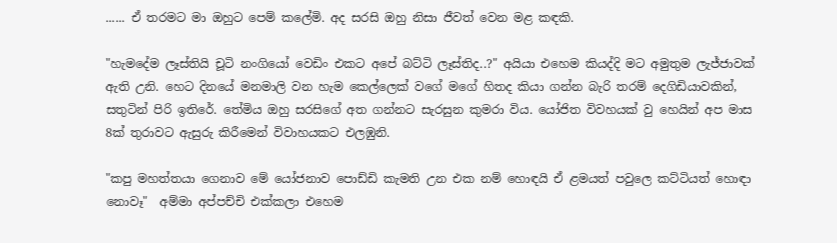...... ඒ තරමට මා ඔහුට පෙම් කලේමි. අද සරසි ඔහු නිසා ජීවත් වෙන මළ කඳකි.

"හැමදේම ලෑස්තියි චූටි නංගියෝ වෙඩිං එකට අපේ බට්ටි ලෑස්තිද..?" අයියා එහෙම කියද්දි මට අමුතුම ලැජ්ජාවක් ඇති උනි. හෙට දිනයේ මනමාලි වන හැම කෙල්ලෙක් වගේ මගේ හිතද කියා ගන්න බැරි තරම් දෙගිඩියාවකින්, සතුටින් පිරි ඉතිරේ. තේමිය ඔහු සරසිගේ අත ගන්නට සැරසුන කුමරා විය. යෝජිත විවහයක් වු හෙයින් අප මාස 8ක් තුරාවට ඇසුරු කිරීමෙන් විවාහයකට එලඹුනි.

"කපු මහත්තයා ගෙනාව මේ යෝජනාව පොඩ්ඩි කැමති උන එක නම් හොඳයි ඒ ළමයත් පවුලෙ කට්ටියත් හොඳා නොවෑ"  අම්මා අප්පච්චි එක්කලා එහෙම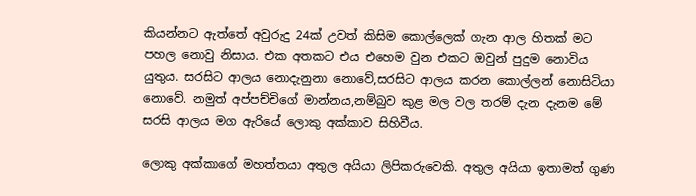කියන්නට ඇත්තේ අවුරුදු 24ක් උවත් කිසිම කොල්ලෙක් ගැන ආල හිතක් මට පහල නොවු නිසාය. එක අතකට එය එහෙම වුන එකට ඔවුන් පුදුම නොවිය යුතුය. සරසිට ආලය නොදැනුනා නොවේ,සරසිට ආලය කරන කොල්ලන් නොසිටියා නොවේ. නමුත් අප්පච්චිගේ මාන්නය,නම්බුව කුළ මල වල තරම් දැන දැනම මේ සරසි ආලය මග ඇරියේ ලොකු අක්කාව සිහිවීය.

ලොකු අක්කාගේ මහත්තයා අතුල අයියා ලිපිකරුවෙකි. අතුල අයියා ඉතාමත් ගුණ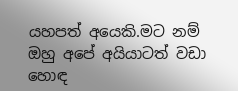යහපත් අයෙකි.මට නම් ඔහු අපේ අයියාටත් වඩා හොඳ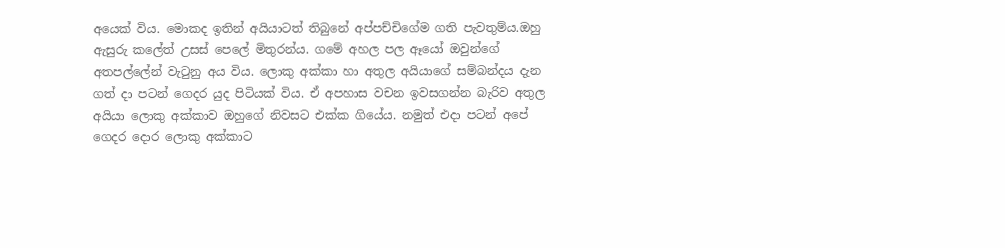අයෙක් විය. මොකද ඉතින් අයියාටත් තිබුනේ අප්පච්චිගේම ගති පැවතුම්ය.ඔහු ඇසුරු කලේත් උසස් පෙලේ මිතුරන්ය. ගමේ අහල පල ඈයෝ ඔවුන්ගේ අතපල්ලේන් වැටුනු අය විය. ලොකු අක්කා හා අතුල අයියාගේ සම්බන්දය දැන ගත් දා පටන් ගෙදර යුද පිටියක් විය. ඒ අපහාස වචන ඉවසගන්න බැරිව අතුල අයියා ලොකු අක්කාව ඔහුගේ නිවසට එක්ක ගියේය. නමුත් එදා පටන් අපේ ගෙදර දොර ලොකු අක්කාට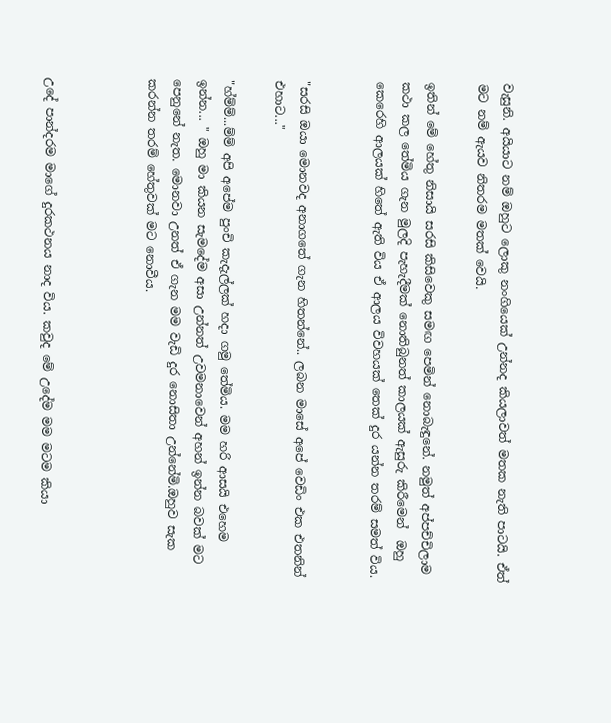වැසුනි. අයියාට නම් ඔහුට ලොකු නංගියෙක් උන්නද කියලාවත් මතක නැති පාටයි. ඒත් මට නම් ඇයව නිතරම මතක් වෙයි.

ඉතින් මේ හේතු නිසායි සරසි කිසිවෙකු සමඟ පෙමින් නොබැඳුනේ. නමුත් අප්පච්චිලාම කථා කල තේමිය ගැන මුලදි පැහැදීමක් නොතිබුනත් කාලයක් ඇසුරු කිරීමෙන්  ඔහු කෙරෙහි ආලයක් හිතේ ඇති විය ඒ ආලය විවහයක් තෙක් දුර යන්න තරම් සමත් විය.


"සරසි ඔයා මොනවද අනාගතේ ගැන හිතන්නේ.. ලබන මාසේ අපේ වෙඩිං එක එතනින් එහාට..."

"හ්ම්ම්...ම්ම් අපි අපේම පුංචි කැදැල්ලක් හදා ගමු තේමිය. මම හරි ආසයි එහෙම ඉන්න... " ඔහු මා කියන සැමදේම අසා උන්නත් උවමනාවෙන් අහන් ඉන්න බවක් මට පෙනුනේ නැත. මොනවා උනත් ඒ ගැන මම වැඩි දුර නොසිතා උන්නේමි.ඔහුව සැක කරන්න තරම් හේතුවක් මට නොවීය.



උදේ පාන්දරම මාගේ දුරකථනය නාද විය. කවුද මේ උදේම මම මටම කියා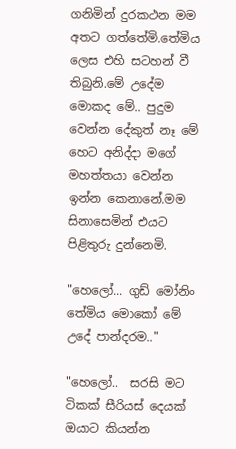ගනිමින් දුරකථන මම අතට ගත්තේමි.තේමිය ලෙස එහි සටහන් වී තිබුනි.මේ උදේම මොකද මේ.. පුදුම වෙන්න දේකුත් නෑ මේ හෙට අනිද්දා මගේ මහත්තයා වෙන්න ඉන්න කෙනානේ.මම සිනාසෙමින් එයට පිළිතුරු දුන්නෙමි.

"හෙලෝ... ගුඩ් මෝනිං තේමිය මොකෝ මේ උදේ පාන්දරම.."

"හෙලෝ..  සරසි මට ටිකක් සීරියස් දෙයක් ඔයාට කියන්න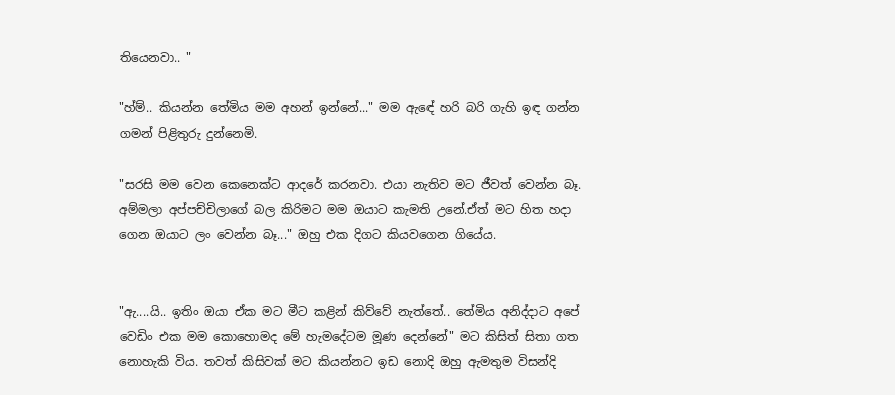තියෙනවා.. "

"හ්ම්.. කියන්න තේමිය මම අහන් ඉන්නේ..." මම ඇඳේ හරි බරි ගැහි ඉඳ ගන්න ගමන් පිළිතුරු දුන්නෙමි.

"සරසි මම වෙන කෙනෙක්ට ආදරේ කරනවා. එයා නැතිව මට ජීවත් වෙන්න බෑ. අම්මලා අප්පච්චිලාගේ බල කිරිමට මම ඔයාට කැමති උනේ.ඒත් මට හිත හදා ගෙන ඔයාට ලං වෙන්න බෑ..." ඔහු එක දිගට කියවගෙන ගියේය.


"ඇ....යි.. ඉතිං ඔයා ඒක මට මීට කළින් කිව්වේ නැත්තේ.. තේමිය අනිද්දාට අපේ වෙඩිං එක මම කොහොමද මේ හැමදේටම මූණ දෙන්නේ" මට කිසිත් සිතා ගත නොහැකි විය. තවත් කිසිවක් මට කියන්නට ඉඩ නොදි ඔහු ඇමතුම විසන්දි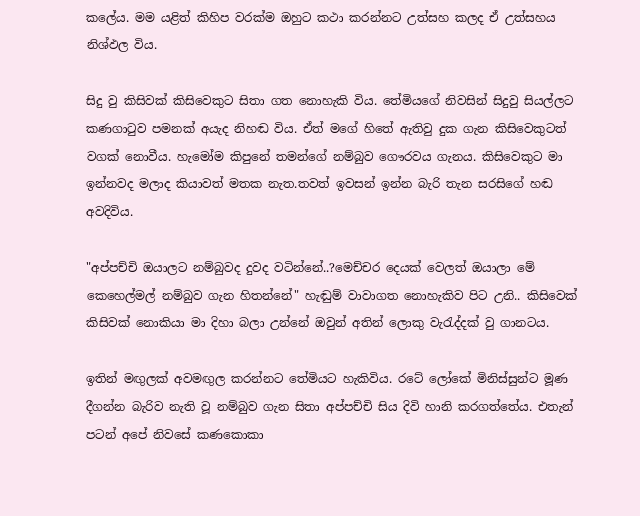කලේය. මම යළිත් කිහිප වරක්ම ඔහුට කථා කරන්නට උත්සහ කලද ඒ උත්සහය නිශ්ඵල විය.

සිදු වු කිසිවක් කිසිවෙකුට සිතා ගත නොහැකි විය. තේමියගේ නිවසින් සිදුවු සියල්ලට කණගාටුව පමනක් අයැද නිහඬ විය. ඒත් මගේ හිතේ ඇතිවු දුක ගැන කිසිවෙකුටත් වගක් නොවීය. හැමෝම කිපුනේ තමන්ගේ නම්බුව ගෞරවය ගැනය. කිසිවෙකුට මා ඉන්නවද මලාද කියාවත් මතක නැත.තවත් ඉවසන් ඉන්න බැරි තැන සරසිගේ හඬ අවදිවිය.

"අප්පච්චි ඔයාලට නම්බුවද දුවද වටින්නේ..?මෙච්චර දෙයක් වෙලත් ඔයාලා මේ කෙහෙල්මල් නම්බුව ගැන හිතන්නේ" හැඬුම් වාවාගත නොහැකිව පිට උනි.. කිසිවෙක් කිසිවක් නොකියා මා දිහා බලා උන්නේ ඔවුන් අතින් ලොකු වැරැද්දක් වු ගානටය.

ඉතින් මඟුලක් අවමඟුල කරන්නට තේමියට හැකිවිය. රටේ ලෝකේ මිනිස්සුන්ට මූණ දීගන්න බැරිව නැති වූ නම්බුව ගැන සිතා අප්පච්චි සිය දිවි හානි කරගත්තේය. එතැන් පටන් අපේ නිවසේ කණකොකා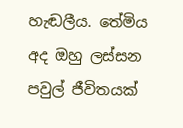හැඬලීය. තේමිය අද ඔහු ලස්සන පවුල් ජීවිතයක්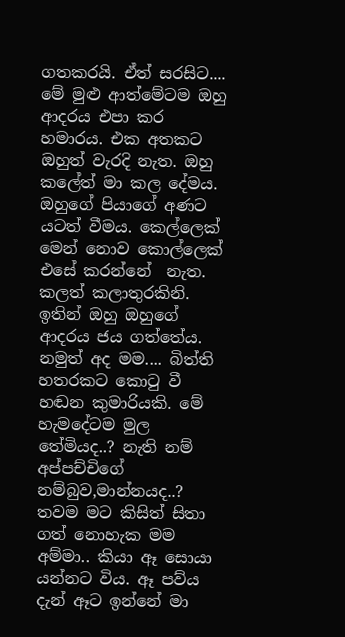ගතකරයි. ඒත් සරසිට.... මේ මුළු ආත්මේටම ඔහු ආදරය එපා කර හමාරය. එක අතකට ඔහුත් වැරදි නැත. ඔහු කලේත් මා කල දේමය. ඔහුගේ පියාගේ අණට යටත් වීමය. කෙල්ලෙක් මෙන් නොව කොල්ලෙක් එසේ කරන්නේ  නැත. කලත් කලාතුරකිනි. ඉතින් ඔහු ඔහුගේ ආදරය ජය ගත්තේය. නමුත් අද මම.... බිත්ති හතරකට කොටු වී හඬන කුමාරියකි. මේ හැමදේටම මුල තේමියද..? නැති නම් අප්පච්චිගේ නම්බුව,මාන්නයද..? තවම මට කිසිත් සිතා ගත් නොහැක මම අම්මා.. කියා ඈ සොයා යන්නට විය. ඈ පව්ය දැන් ඈට ඉන්නේ මා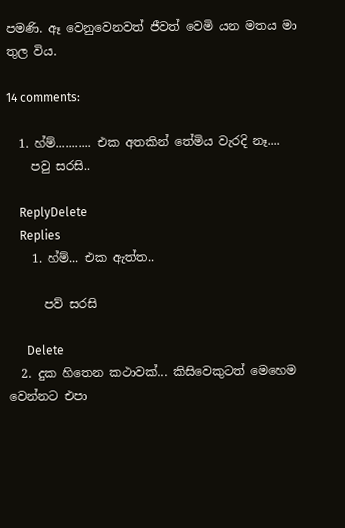පමණි. ඈ වෙනුවෙනවත් ජීවත් වෙමි යන මතය මා තුල විය.

14 comments:

  1. හ්ම්........... එක අතකින් තේමිය වැරදි නෑ....
    පවු සරසි..

    ReplyDelete
    Replies
    1. හ්ම්... එක ඇත්ත..

      පව් සරසි

      Delete
  2. දුක හිතෙන කථාවක්... කිසිවෙකුටත් මෙහෙම වෙන්නට එපා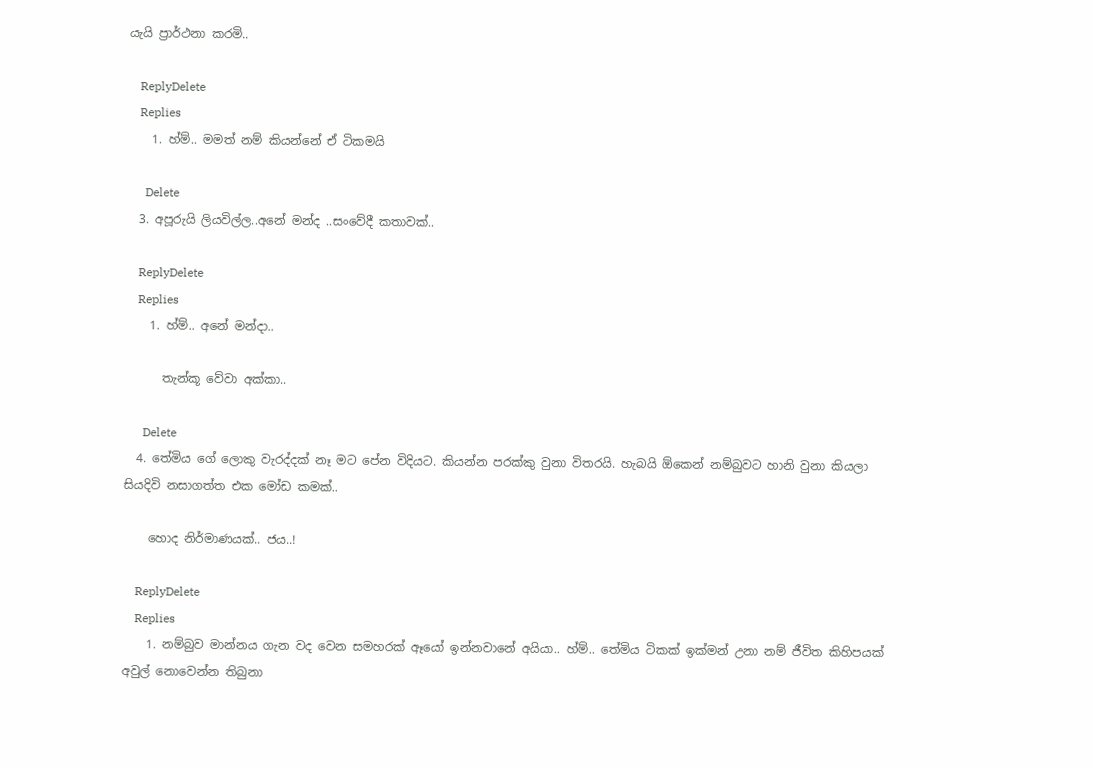යැයි ප්‍රාර්ථනා කරමි..

    ReplyDelete
    Replies
    1. හ්ම්.. මමත් නම් කියන්නේ ඒ ටිකමයි

      Delete
  3. අපූරුයි ලියවිල්ල..අනේ මන්ද ..සංවේදී කතාවක්..

    ReplyDelete
    Replies
    1. හ්ම්.. අනේ මන්දා..

      තැන්කූ වේවා අක්කා..

      Delete
  4. තේමිය ගේ ලොකු වැරද්දක් නෑ මට පේන විදියට. කියන්න පරක්කු වුනා විතරයි. හැබයි ඕකෙන් නම්බුවට හානි වුනා කියලා සියදිවි නසාගත්ත එක මෝඩ කමක්..

    හොද නිර්මාණයක්.. ජය..!

    ReplyDelete
    Replies
    1. නම්බුව මාන්නය ගැන වද වෙන සමහරක් ඈයෝ ඉන්නවානේ අයියා.. හ්ම්.. තේමිය ටිකක් ඉක්මන් උනා නම් ජීවිත කිහිපයක් අවුල් නොවෙන්න තිබුනා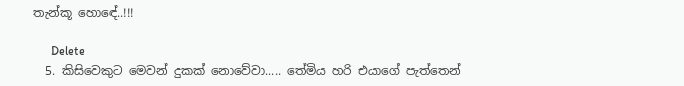තැන්කූ හොඳේ..!!!

      Delete
  5. කිසිවෙකුට මෙවන් දුකක් නොවේවා..... තේමිය හරි එයාගේ පැත්තෙන්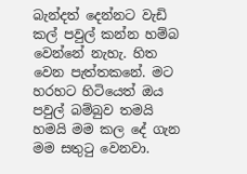බැන්දත් දෙන්නට වැඩි කල් පවුල් කන්න හම්බ වෙන්නේ නැහැ. හිත වෙන පැත්තකනේ. මට හරහට හිටියෙත් ඔය පවුල් බම්බුව තමයි හමයි මම කල දේ ගැන මම සතුටු වෙනවා.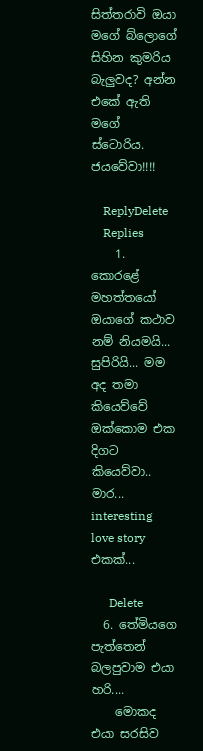සිත්තරාවි ඔයා මගේ බ්ලොගේ සිහින කුමරිය බැලුවද? අන්න එකේ ඇති මගේ ස්ටොරිය. ජයවේවා!!!!

    ReplyDelete
    Replies
    1. කොරළේ මහත්තයෝ ඔයාගේ කථාව නම් නියමයි... සුපිරියි... මම අද තමා කියෙව්වේ ඔක්කොම එක දිගට කියෙව්වා.. මාර... interesting love story එකක්...

      Delete
  6. තේමියගෙ පැත්තෙන් බලපුවාම එයා හරි....
    මොකද එයා සරසිව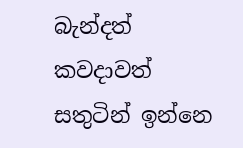බැන්දත් කවදාවත් සතුටින් ඉන්නෙ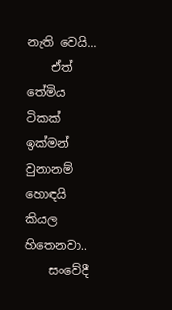නැති වෙයි...
    ඒත් තේමිය ටිකක් ඉක්මන් වුනානම් හොඳයි කියල හිතෙනවා..
    සංවේදී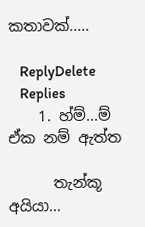කතාවක්.....

    ReplyDelete
    Replies
    1. හ්ම්...ම් ඒක නම් ඇත්ත

      තැන්කූ අයියා...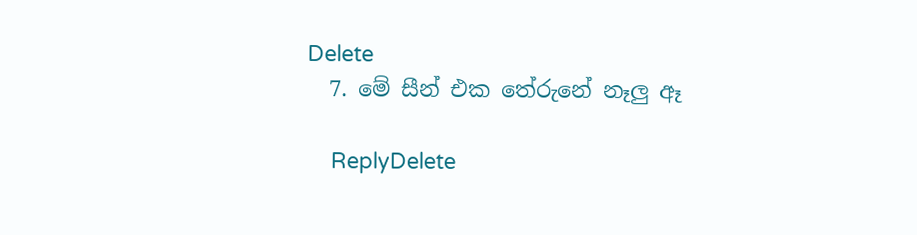Delete
  7. මේ සීන් එක තේරුනේ නෑලු ඈ

    ReplyDelete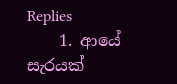Replies
    1. ආයේ සැරයක්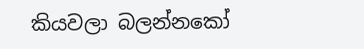කියවලා බලන්නකෝ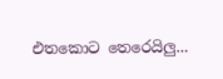එතකොට තෙරෙයිලු...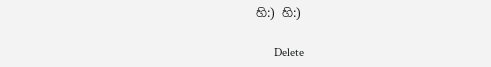හි:) හි:)

      Delete